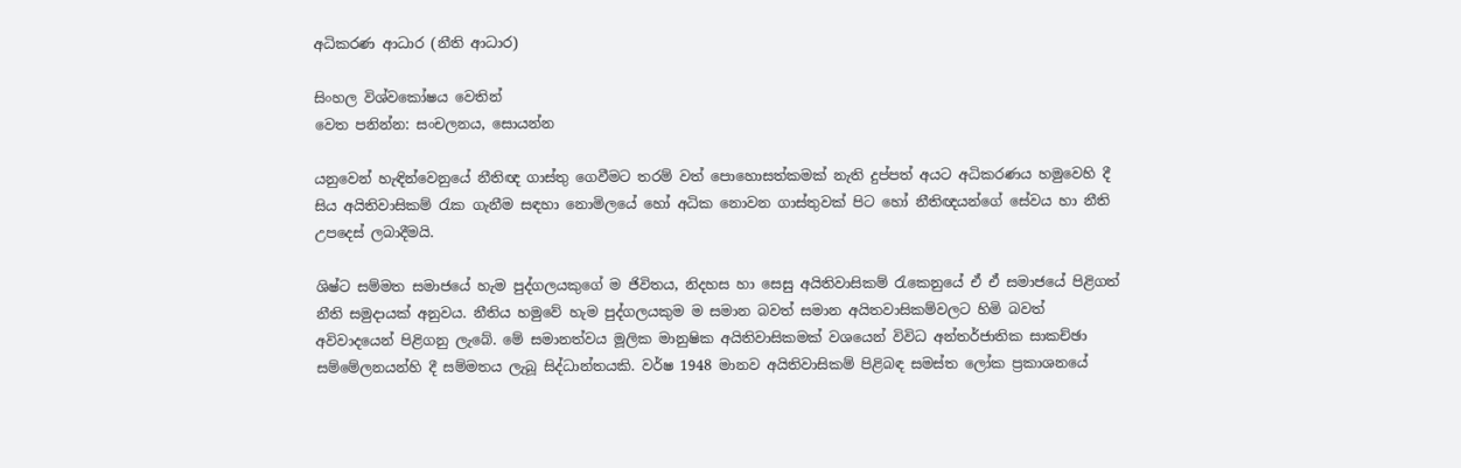අධිකරණ ආධාර (නීති ආධාර)

සිංහල විශ්වකෝෂය වෙතින්
වෙත පනින්න: සංචලනය, සොයන්න

යනුවෙන් හැඳින්වෙනුයේ නීතිඥ ගාස්තු ගෙවීමට තරම් වත් පොහොසත්කමක් නැති දුප්පත් අයට අධිකරණය හමුවෙහි දී සිය අයිතිවාසිකම් රැක ගැනීම සඳහා නොමිලයේ හෝ අධික නොවන ගාස්තුවක් පිට හෝ නීතිඥයන්ගේ සේවය හා නීති උපදෙස් ලබාදීමයි.

ශිෂ්ට සම්මත සමාජයේ හැම පුද්ගලයකුගේ ම ජිවිතය, නිදහස හා සෙසු අයිතිවාසිකම් රැකෙනුයේ ඒ ඒ සමාජයේ පිළිගත් නීති සමුදායක් අනුවය. නීතිය හමුවේ හැම පුද්ගලයකුම ම සමාන බවත් සමාන අයිතවාසිකම්වලට හිමි බවත් අවිවාදයෙන් පිළිගනු ලැබේ. මේ සමානත්වය මූලික මානුෂික අයිතිවාසිකමක් වශයෙන් විවිධ අන්තර්ජාතික සාකච්ඡා සම්මේලනයන්හි දී සම්මතය ලැබූ සිද්ධාන්තයකි. වර්ෂ 1948 මානව අයිතිවාසිකම් පිළිබඳ සමස්ත ලෝක ප්‍රකාශනයේ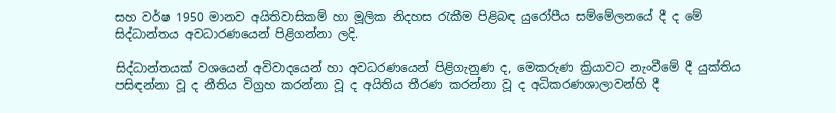සහ වර්ෂ 1950 මානව අයිතිවාසිකම් හා මූලික නිදහස රැකීම පිළිබඳ යුරෝපීය සම්මේලනයේ දී ද මේ සිද්ධාන්තය අවධාරණයෙන් පිළිගන්නා ලදි.

සිද්ධාන්තයක් වශයෙන් අවිවා‍දයෙන් හා අවධරණයෙන් පිළිගැනුණ ද, මෙකරුණ ක්‍රියාවට නැංවීමේ දී යුක්තිය පසිඳන්නා වූ ද නීතිය විග්‍රහ කරන්නා වූ ද අයිතිය තීරණ කරන්නා වූ ද අධිකරණශාලාවන්හි දී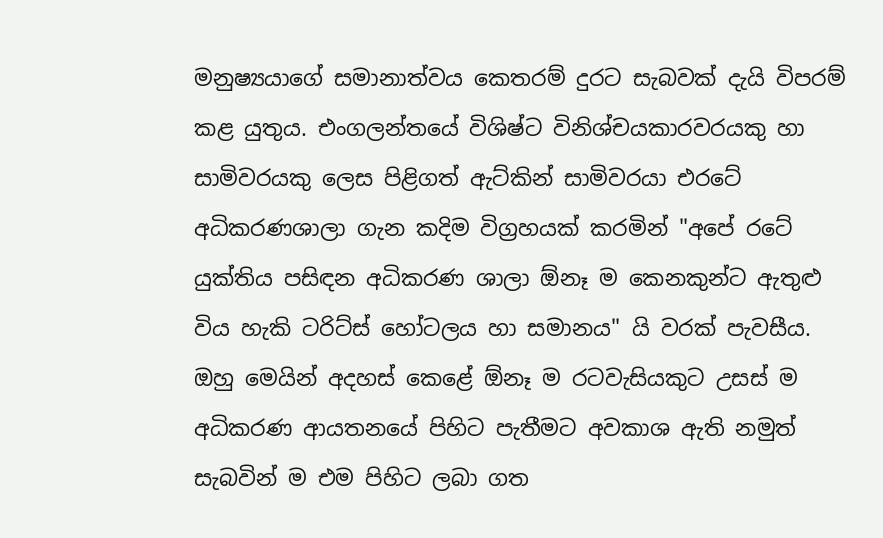මනුෂ්‍යයාගේ සමානාත්වය කෙතරම් දුරට සැබවක් දැයි විපරම් කළ යුතුය. එංගලන්තයේ විශිෂ්ට විනිශ්චයකාරවරයකු හා සාමිවරයකු ලෙස පිළිගත් ඇට්කින් සාමිවරයා එරටේ අධිකරණශාලා ගැන කදිම විග්‍රහයක් කරමින් "අපේ රටේ යුක්තිය පසිඳන අධිකරණ ශාලා ඕනෑ ම කෙනකුන්ට ඇතුළු විය හැකි ටරිට්ස් හෝටලය හා සමානය" යි වරක් පැවසීය. ඔහු මෙයින් අදහස් කෙළේ ඕනෑ ම රටවැසියකුට උසස් ම අධිකරණ ආයතනයේ පිහිට පැතීමට අවකාශ ඇති නමුත් සැබවින් ම එම පිහිට ලබා ගත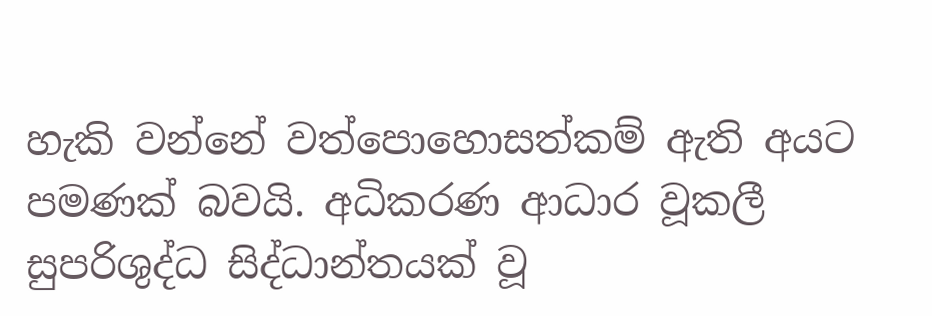හැකි වන්නේ වත්පොහොසත්කම් ඇති අයට පමණක් බවයි. අධිකරණ ආධාර වූකලී සුපරිශුද්ධ සිද්ධාන්තයක් වූ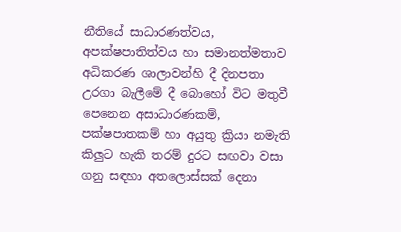නීතියේ සාධාරණත්වය, අපක්ෂපාතිත්වය හා සමානත්මතාව අධිකරණ ශාලාවන්හි දී දිනපතා උරගා බැලීමේ දී බොහෝ විට මතුවී පෙනෙන අසාධාරණකම්, පක්ෂපාතකම් හා අයුතු ක්‍රියා නමැති කිලුට හැකි තරම් දුරට සඟවා වසා ගනු සඳහා අතලොස්සක් දෙනා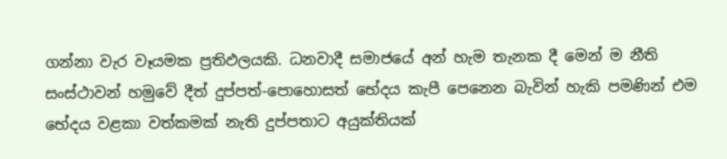ගන්නා වැර වෑයමක ප්‍රතිඵලයකි. ධනවාදී සමාජයේ අන් හැම තැනක දී මෙන් ම නීති සංස්ථාවන් හමුවේ දීත් දුප්පත්-පොහොසත් භේදය කැපී පෙනෙන බැවින් හැකි පමණින් එම භේදය වළකා වත්කමක් නැති දුප්පතාට අයුක්තියක්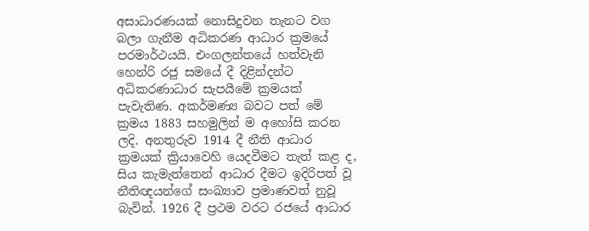අසාධාරණයක් නොසිදුවන තැනට වග බලා ගැනීම අධිකරණ ආධාර ක්‍රමයේ පරමාර්ථයයි. එංගලන්තයේ හත්වැනි හෙන්රි රජු සමයේ දී දිළින්දන්ට අධිකරණාධාර සැපයීමේ ක්‍රමයක් පැවැතිණ. අකර්මණ්‍ය බවට පත් මේ ක්‍රමය 1883 සහමුලින් ම අහෝසි කරන ලදි. අනතුරුව 1914 දී නීති ආධාර ක්‍රමයක් ක්‍රියාවෙහි යෙදවීමට තැත් කළ ද, සිය කැමැත්තෙන් ආධාර දීමට ඉදිරිපත් වූ නීතිඥයන්ගේ සංඛ්‍යාව ප්‍රමාණවත් නුවූ බැවින්. 1926 දී ප්‍රථම වරට රජයේ ආධාර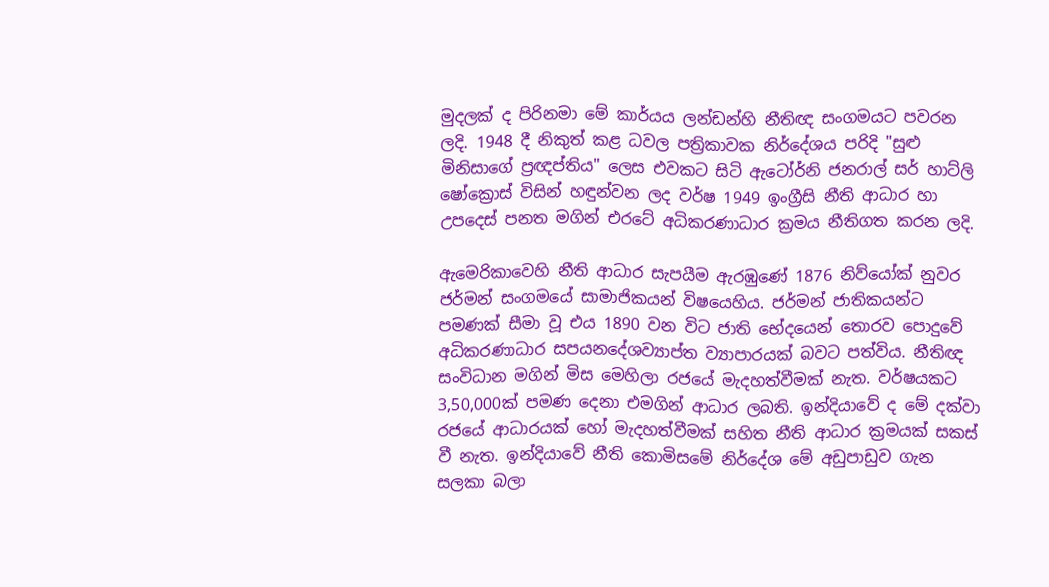මුදලක් ද පිරිනමා මේ කාර්යය ලන්ඩන්හි නීතිඥ සංගමයට පවරන ලදි. 1948 දී නිකුත් කළ ධවල පත්‍රිකාවක නිර්දේශය පරිදි "සුළු මිනිසාගේ ප්‍රඥප්තිය" ලෙස එවකට සිටි ඇටෝර්නි ජනරාල් සර් හාට්ලි ෂෝක්‍රොස් විසින් හඳුන්වන ලද වර්ෂ 1949 ඉංග්‍රීසි නීති ආධාර හා උපදෙස් පනත මගින් එරටේ අධිකරණාධාර ක්‍රමය නීතිගත කරන ලදි.

ඇමෙරිකාවෙහි නීති ආධාර සැපයීම ඇරඹුණේ 1876 නිව්යෝක් නුවර ජර්මන් සංගමයේ සාමාජිකයන් විෂයෙහිය. ජර්මන් ජාතිකයන්ට පමණක් සීමා වූ එය 1890 වන විට ජාති භේදයෙන් තොරව පොදුවේ අධිකරණාධාර සපයනදේශව්‍යාප්ත ව්‍යාපාරයක් බවට පත්විය. නීතිඥ සංවිධාන මගින් මිස මෙහිලා රජයේ මැදහත්වීමක් නැත. වර්ෂයකට 3,50,000ක් පමණ දෙනා එමගින් ආධාර ලබති. ඉන්දියාවේ ද මේ දක්වා රජයේ ආධාරයක් හෝ මැදහත්වීමක් සහිත නීති ආධාර ක්‍රමයක් සකස් වී නැත. ඉන්දියාවේ නීති කොමිසමේ නිර්දේශ මේ අඩුපාඩුව ගැන සලකා බලා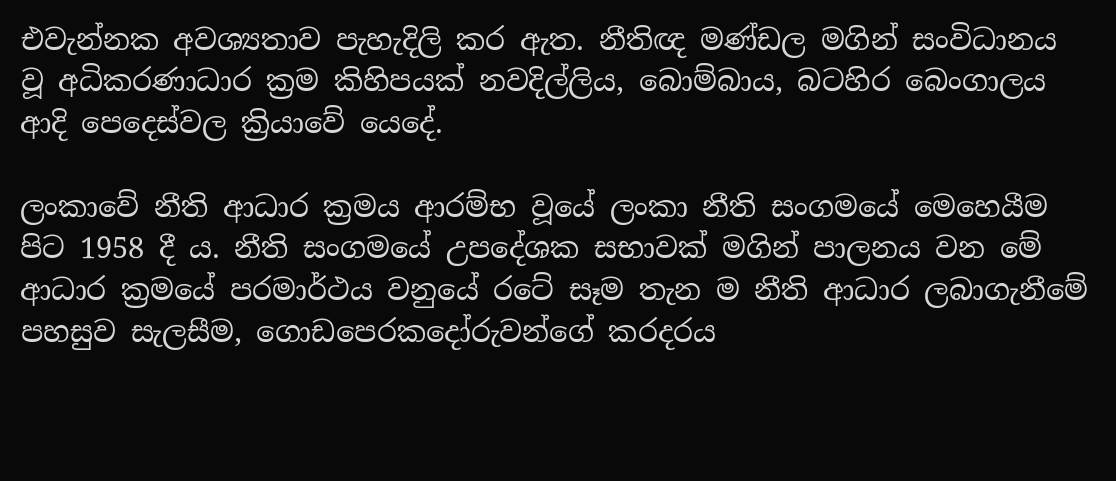එවැන්නක අවශ්‍යතාව පැහැදිලි කර ඇත. නීතිඥ මණ්ඩල මගින් සංවිධානය වූ අධිකරණාධාර ක්‍රම කිහිපයක් නවදිල්ලිය, බොම්බාය, බටහිර බෙංගාලය ආදි පෙදෙස්වල ක්‍රියාවේ යෙදේ.

ලංකාවේ නීති ආධාර ක්‍රමය ආරම්භ වූයේ ලංකා නීති සංගමයේ මෙහෙයීම පිට 1958 දී ය. නීති සංගමයේ උපදේශක සභාවක් මගින් පාලනය වන මේ ආධාර ක්‍රමයේ පරමාර්ථය වනුයේ රටේ සෑම තැන ම නීති ආධාර ලබාගැනීමේ පහසුව සැලසීම, ගොඩපෙරකදෝරුවන්ගේ කරදරය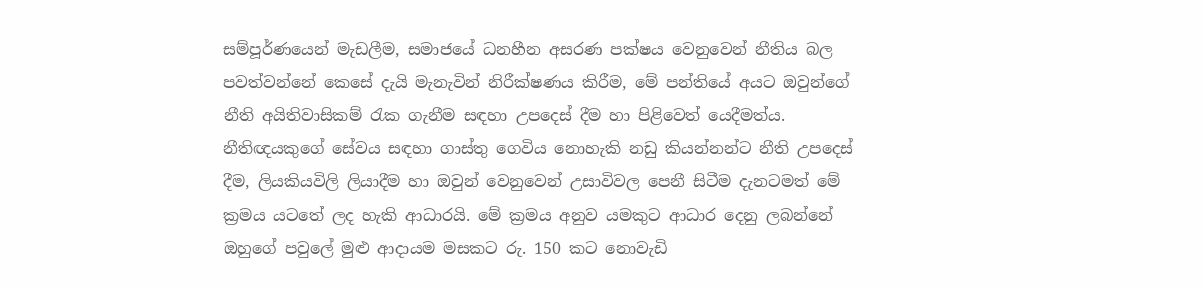සම්පූර්ණයෙන් මැඩලීම, සමාජයේ ධනහීන අසරණ පක්ෂය වෙනුවෙන් නීතිය බල පවත්වන්නේ කෙසේ දැයි මැනැවින් නිරීක්ෂණය කිරීම, මේ පන්තියේ අයට ඔවුන්ගේ නීති අයිතිවාසිකම් රැක ගැනීම සඳහා උපදෙස් දීම හා පිළිවෙත් යෙදීමත්ය. නීතිඥයකුගේ සේවය සඳහා ගාස්තු ගෙවිය නොහැකි නඩු කියන්නන්ට නීති උපදෙස් දීම, ලියකියවිලි ලියාදීම හා ඔවුන් වෙනුවෙන් උසාවිවල පෙනී සිටීම දැනටමත් මේ ක්‍රමය යටතේ ලද හැකි ආධාරයි. මේ ක්‍රමය අනුව යමකුට ආධාර දෙනු ලබන්නේ ඔහුගේ පවුලේ මුළු ආදායම මසකට රු. 150 කට නොවැඩි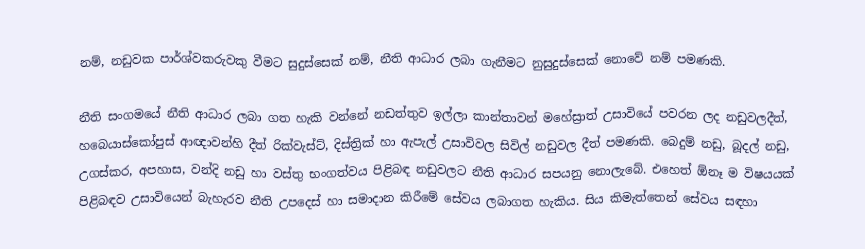නම්, නඩුවක පාර්ශ්වකරුවකු වීමට සුදුස්සෙක් නම්, නීති ආධාර ලබා ගැනීමට නුසුදුස්සෙක් නොවේ නම් පමණකි.

නීති සංගමයේ නීති ආධාර ලබා ගත හැකි වන්නේ නඩත්තුව ඉල්ලා කාන්තාවන් මහේස්‍රාත් උසාවියේ පවරන ලද නඩුවලදීත්, හබෙයාස්කෝපුස් ආඥාවන්හි දීත් රික්වැස්ට්, දිස්ත්‍රික් හා ඇපැල් උසාවිවල සිවිල් නඩුවල දීත් පමණකි. බෙදුම් නඩු, බූදල් නඩු, උගස්කර, අපහාස, වන්දි නඩු හා වස්තු භංගත්වය පිළිබඳ නඩුවලට නීති ආධාර සපයනු නොලැබේ. එහෙත් ඕනෑ ම විෂයයක් පිළිබඳව උසාවියෙන් බැහැරව නීති උපදෙස් හා සමාදාන කිරීමේ සේවය ලබාගත හැකිය. සිය කිමැත්තෙන් සේවය සඳහා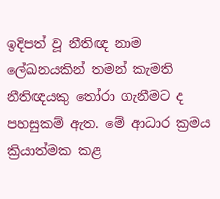ඉදිපත් වූ නීතිඥ නාම ලේඛනයකින් තමන් කැමති නීතිඥයකු තෝරා ගැනීමට ද පහසුකම් ඇත. මේ ආධාර ක්‍රමය ක්‍රියාත්මක කළ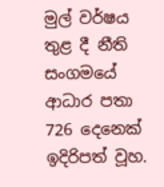මුල් වර්ෂය තුළ දී නීති සංගමයේ ආධාර පතා 726 දෙනෙක් ඉදිරිපත් වූහ.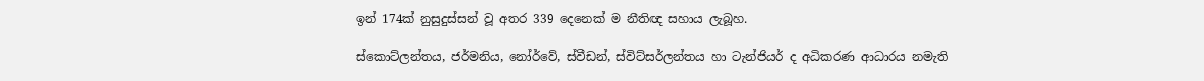ඉන් 174ක් නුසුදුස්සන් වූ අතර 339 දෙනෙක් ම නීතිඥ සහාය ලැබූහ.

ස්කොට්ලන්තය, ජර්මනිය, නෝර්වේ, ස්වීඩන්, ස්විට්සර්ලන්තය හා ටැන්ජියර් ද අධිකරණ ආධාරය නමැති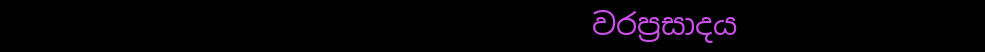වරප්‍රසාදය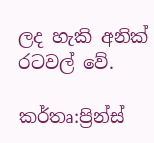ලද හැකි අනික් රටවල් වේ.

කර්තෘ:ප්‍රින්ස්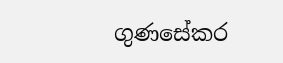ගුණසේකර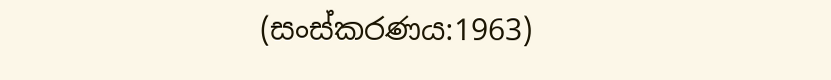(සංස්කරණය:1963)